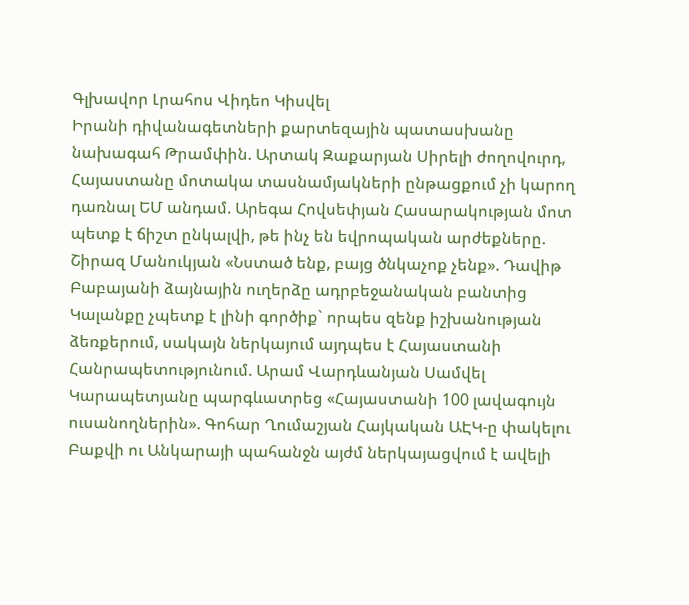Գլխավոր Լրահոս Վիդեո Կիսվել
Իրանի դիվանագետների քարտեզային պատասխանը նախագահ Թրամփին. Արտակ Զաքարյան Սիրելի ժողովուրդ, Հայաստանը մոտակա տասնամյակների ընթացքում չի կարող դառնալ ԵՄ անդամ. Արեգա Հովսեփյան Հասարակության մոտ պետք է ճիշտ ընկալվի, թե ինչ են եվրոպական արժեքները. Շիրազ Մանուկյան «Նստած ենք, բայց ծնկաչոք չենք». Դավիթ Բաբայանի ձայնային ուղերձը ադրբեջանական բանտից Կալանքը չպետք է լինի գործիք` որպես զենք իշխանության ձեռքերում, սակայն ներկայում այդպես է Հայաստանի Հանրապետությունում. Արամ Վարդևանյան Սամվել Կարապետյանը պարգևատրեց «Հայաստանի 100 լավագույն ուսանողներին». Գոհար Ղումաշյան Հայկական ԱԷԿ-ը փակելու Բաքվի ու Անկարայի պահանջն այժմ ներկայացվում է ավելի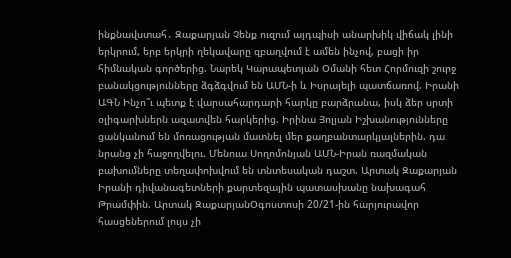ինքնավստահ․ Զաքարյան Չենք ուզում այդպիսի անարխիկ վիճակ լինի երկրում, երբ երկրի ղեկավարը զբաղվում է ամեն ինչով, բացի իր հիմնական գործերից. Նարեկ Կարապետյան Օմանի հետ Հորմուզի շուրջ բանակցությունները ձգձգվում են ԱՄՆ-ի և Իսրայելի պատճառով. Իրանի ԱԳՆ Ինչո՞ւ պետք է վարսահարդարի հարկը բարձրանա, իսկ ձեր սրտի օլիգարխներն ազատվեն հարկերից. Իրինա Յոլյան Իշխանությունները ցանկանում են մոռացության մատնել մեր քաղբանտարկյալներին. դա նրանց չի հաջողվելու. Մենուա Սողոմոնյան ԱՄՆ-Իրան ռազմական բախումները տեղափոխվում են տնտեսական դաշտ. Արտակ Զաքարյան
Իրանի դիվանագետների քարտեզային պատասխանը նախագահ Թրամփին. Արտակ ԶաքարյանՕգոստոսի 20/21-ին հարյուրավոր հասցեներում լույս չի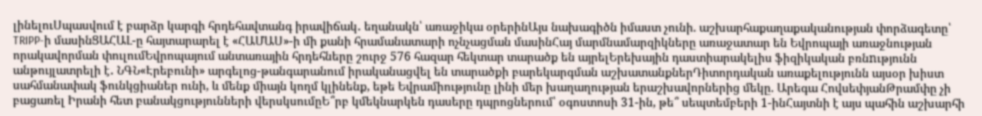լինելուՍպասվում է բարձր կարգի հրդեհավտանգ իրավիճակ․ եղանակն՝ առաջիկա օրերինԱյս նախագիծն իմաստ չունի. աշխարհաքաղաքականության փորձագետը՝ TRIPP-ի մասինՑԱՀԱԼ-ը հայտարարել է «ՀԱՄԱՍ»-ի մի քանի հրամանատարի ոչնչացման մասինՀայ մարմնամարզիկները առաջատար են Եվրոպայի առաջնության որակավորման փուլումԵվրոպայում անտառային հրդեհները շուրջ 576 հազար հեկտար տարածք են այրելԵրեխային դաստիարակելիս ֆիզիկական բռնnւթյունն անթույլատրելի է․ ՆԳՆ«Էրեբունի» արգելոց-թանգարանում իրականացվել են տարածքի բարեկարգման աշխատանքներԴիտորդական առաքելությունն այսօր խիստ սահմանափակ ֆունկցիաներ ունի, և մենք միայն կողմ կլինենք, եթե Եվրամիությունը լինի մեր խաղաղության երաշխավորներից մեկը. Արեգա ՀովսեփյանԹրամփը չի բացառել Իրանի հետ բանակցությունների վերսկսումըԵ՞րբ կմեկնարկեն դասերը դպրոցներում՝ օգոստոսի 31-ին, թե՞ սեպտեմբերի 1-ինՀայտնի է այս պահին աշխարհի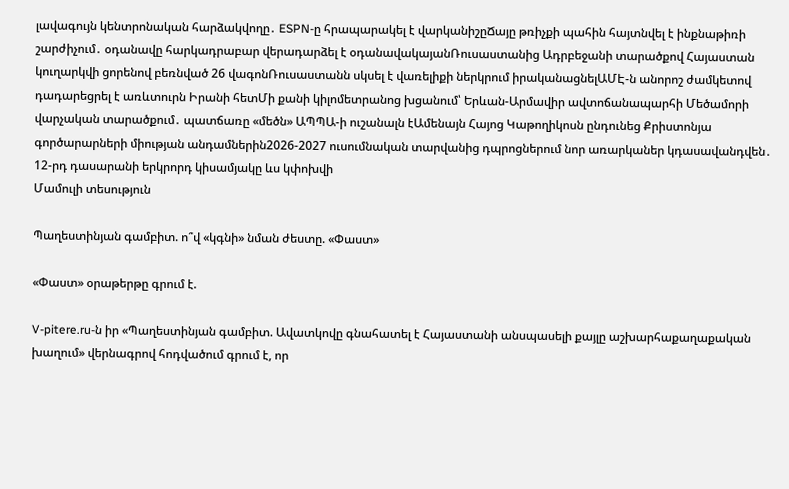լավագույն կենտրոնական հարձակվողը․ ESPN-ը հրապարակել է վարկանիշըՃայը թռիչքի պահին հայտնվել է ինքնաթիռի շարժիչում․ օդանավը հարկադրաբար վերադարձել է օդանավակայանՌուսաստանից Ադրբեջանի տարածքով Հայաստան կուղարկվի ցորենով բեռնված 26 վագոնՌուսաստանն սկսել է վառելիքի ներկրում իրականացնելԱՄԷ-ն անորոշ ժամկետով դադարեցրել է առևտուրն Իրանի հետՄի քանի կիլոմետրանոց խցանում՝ Երևան-Արմավիր ավտոճանապարհի Մեծամորի վարչական տարածքում․ պատճառը «մեծն» ԱՊՊԱ-ի ուշանալն էԱմենայն Հայոց Կաթողիկոսն ընդունեց Քրիստոնյա գործարարների միության անդամներին2026-2027 ուսումնական տարվանից դպրոցներում նոր առարկաներ կդասավանդվեն․ 12-րդ դասարանի երկրորդ կիսամյակը ևս կփոխվի
Մամուլի տեսություն

Պաղեստինյան գամբիտ. ո՞վ «կգնի» նման ժեստը. «Փաստ»

«Փաստ» օրաթերթը գրում է.

V-pitere.ru-ն իր «Պաղեստինյան գամբիտ. Ավատկովը գնահատել է Հայաստանի անսպասելի քայլը աշխարհաքաղաքական խաղում» վերնագրով հոդվածում գրում է, որ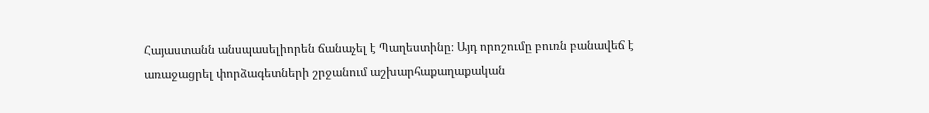Հայաստանն անսպասելիորեն ճանաչել է Պաղեստինը։ Այդ որոշումը բուռն բանավեճ է առաջացրել փորձագետների շրջանում աշխարհաքաղաքական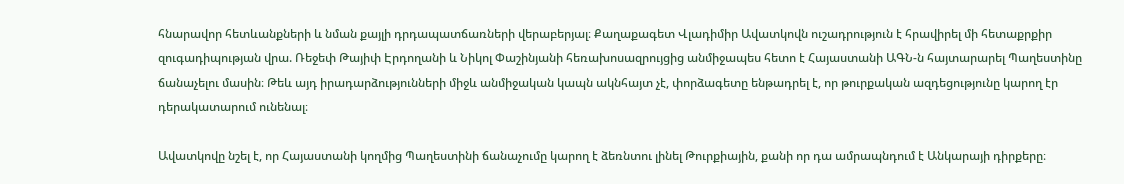հնարավոր հետևանքների և նման քայլի դրդապատճառների վերաբերյալ։ Քաղաքագետ Վլադիմիր Ավատկովն ուշադրություն է հրավիրել մի հետաքրքիր զուգադիպության վրա. Ռեջեփ Թայիփ Էրդողանի և Նիկոլ Փաշինյանի հեռախոսազրույցից անմիջապես հետո է Հայաստանի ԱԳՆ-ն հայտարարել Պաղեստինը ճանաչելու մասին։ Թեև այդ իրադարձությունների միջև անմիջական կապն ակնհայտ չէ, փորձագետը ենթադրել է, որ թուրքական ազդեցությունը կարող էր դերակատարում ունենալ։

Ավատկովը նշել է, որ Հայաստանի կողմից Պաղեստինի ճանաչումը կարող է ձեռնտու լինել Թուրքիային, քանի որ դա ամրապնդում է Անկարայի դիրքերը։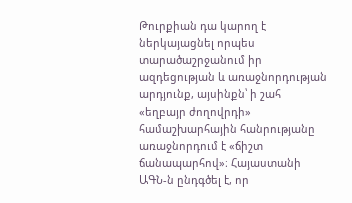Թուրքիան դա կարող է ներկայացնել որպես տարածաշրջանում իր ազդեցության և առաջնորդության արդյունք, այսինքն՝ ի շահ «եղբայր ժողովրդի» համաշխարհային հանրությանը առաջնորդում է «ճիշտ ճանապարհով»։ Հայաստանի ԱԳՆ-ն ընդգծել է, որ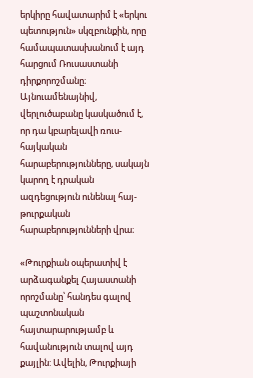երկիրը հավատարիմ է «երկու պետություն» սկզբունքին, որը համապատասխանում է այդ հարցում Ռուսաստանի դիրքորոշմանը։ Այնուամենայնիվ, վերլուծաբանը կասկածում է, որ դա կբարելավի ռուս-հայկական հարաբերությունները, սակայն կարող է դրական ազդեցություն ունենալ հայ-թուրքական հարաբերությունների վրա։

«Թուրքիան օպերատիվ է արձագանքել Հայաստանի որոշմանը՝ հանդես գալով պաշտոնական հայտարարությամբ և հավանություն տալով այդ քայլին: Ավելին, Թուրքիայի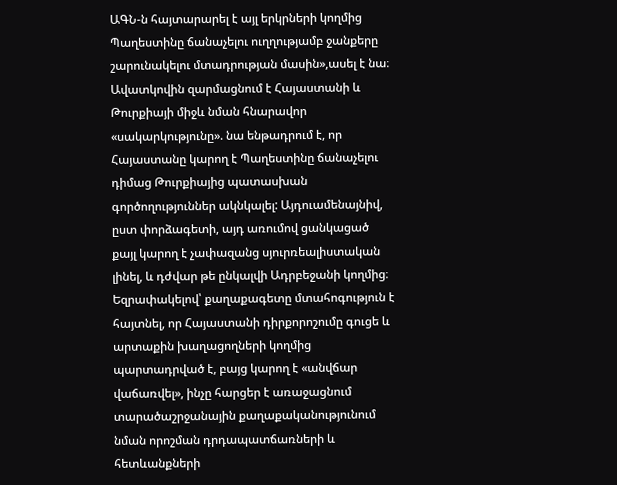ԱԳՆ-ն հայտարարել է այլ երկրների կողմից Պաղեստինը ճանաչելու ուղղությամբ ջանքերը շարունակելու մտադրության մասին»,ասել է նա։ Ավատկովին զարմացնում է Հայաստանի և Թուրքիայի միջև նման հնարավոր «սակարկությունը». նա ենթադրում է, որ Հայաստանը կարող է Պաղեստինը ճանաչելու դիմաց Թուրքիայից պատասխան գործողություններ ակնկալել: Այդուամենայնիվ, ըստ փորձագետի, այդ առումով ցանկացած քայլ կարող է չափազանց սյուրռեալիստական լինել, և դժվար թե ընկալվի Ադրբեջանի կողմից։ Եզրափակելով՝ քաղաքագետը մտահոգություն է հայտնել, որ Հայաստանի դիրքորոշումը գուցե և արտաքին խաղացողների կողմից պարտադրված է, բայց կարող է «անվճար վաճառվել», ինչը հարցեր է առաջացնում տարածաշրջանային քաղաքականությունում նման որոշման դրդապատճառների և հետևանքների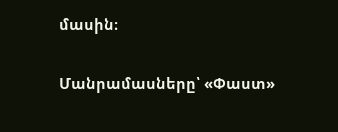մասին։

Մանրամասները՝ «Փաստ»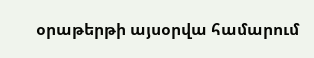օրաթերթի այսօրվա համարում